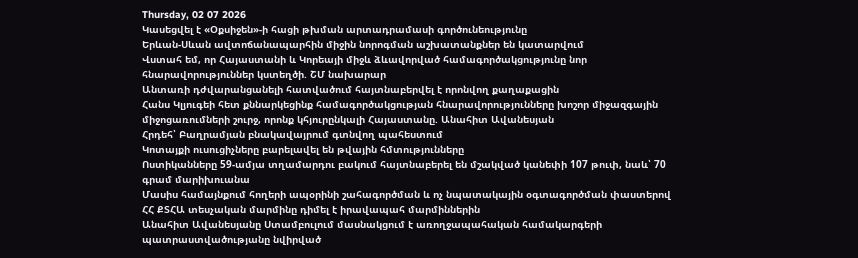Thursday, 02 07 2026
Կասեցվել է «Օքսիջեն»-ի հացի թխման արտադրամասի գործունեությունը
Երևան-Սևան ավտոճանապարհին միջին նորոգման աշխատանքներ են կատարվում
Վստահ եմ, որ Հայաստանի և Կորեայի միջև ձևավորված համագործակցությունը նոր հնարավորություններ կստեղծի. ՇՄ նախարար
Անտառի դժվարանցանելի հատվածում հայտնաբերվել է որոնվող քաղաքացին
Հանս Կլյուգեի հետ քննարկեցինք համագործակցության հնարավորությունները խոշոր միջազգային միջոցառումների շուրջ, որոնք կհյուրընկալի Հայաստանը. Անահիտ Ավանեսյան
Հրդեհ՝ Բաղրամյան բնակավայրում գտնվող պահեստում
Կոտայքի ուսուցիչները բարելավել են թվային հմտությունները
Ոստիկանները 59-ամյա տղամարդու բակում հայտնաբերել են մշակված կանեփի 107 թուփ, նաև՝ 70 գրամ մարիխուանա
Մասիս համայնքում հողերի ապօրինի շահագործման և ոչ նպատակային օգտագործման փաստերով ՀՀ ՔՏՀԱ տեսչական մարմինը դիմել է իրավապահ մարմիններին
Անահիտ Ավանեսյանը Ստամբուլում մասնակցում է առողջապահական համակարգերի պատրաստվածությանը նվիրված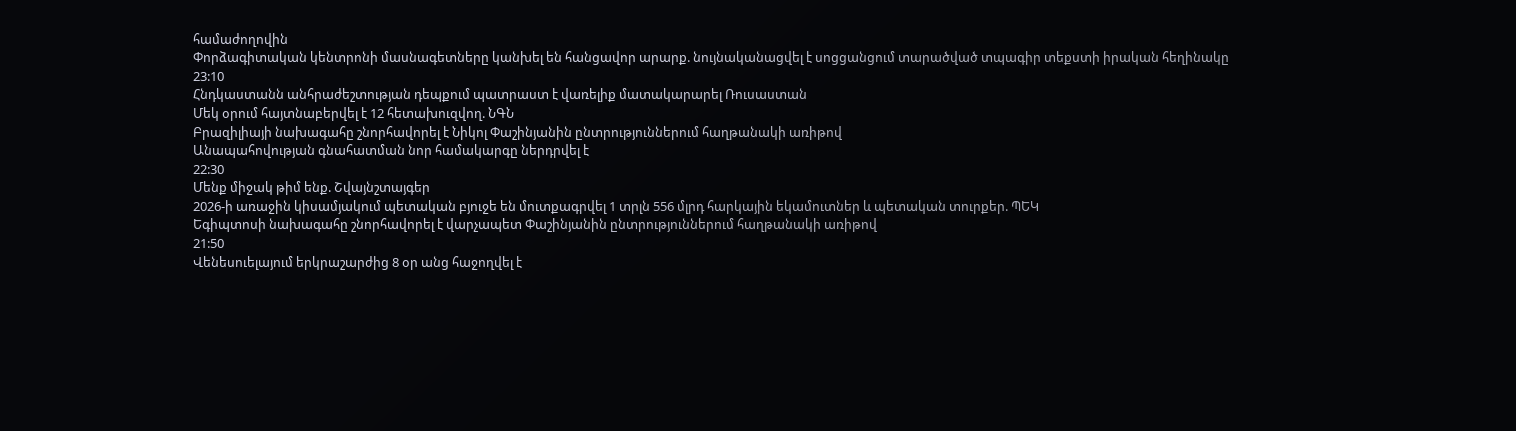համաժողովին
Փորձագիտական կենտրոնի մասնագետները կանխել են հանցավոր արարք. նույնականացվել է սոցցանցում տարածված տպագիր տեքստի իրական հեղինակը
23:10
Հնդկաստանն անհրաժեշտության դեպքում պատրաստ է վառելիք մատակարարել Ռուսաստան
Մեկ օրում հայտնաբերվել է 12 հետախուզվող. ՆԳՆ
Բրազիլիայի նախագահը շնորհավորել է Նիկոլ Փաշինյանին ընտրություններում հաղթանակի առիթով
Անապահովության գնահատման նոր համակարգը ներդրվել է
22:30
Մենք միջակ թիմ ենք. Շվայնշտայգեր
2026-ի առաջին կիսամյակում պետական բյուջե են մուտքագրվել 1 տրլն 556 մլրդ հարկային եկամուտներ և պետական տուրքեր. ՊԵԿ
Եգիպտոսի նախագահը շնորհավորել է վարչապետ Փաշինյանին ընտրություններում հաղթանակի առիթով
21:50
Վենեսուելայում երկրաշարժից 8 օր անց հաջողվել է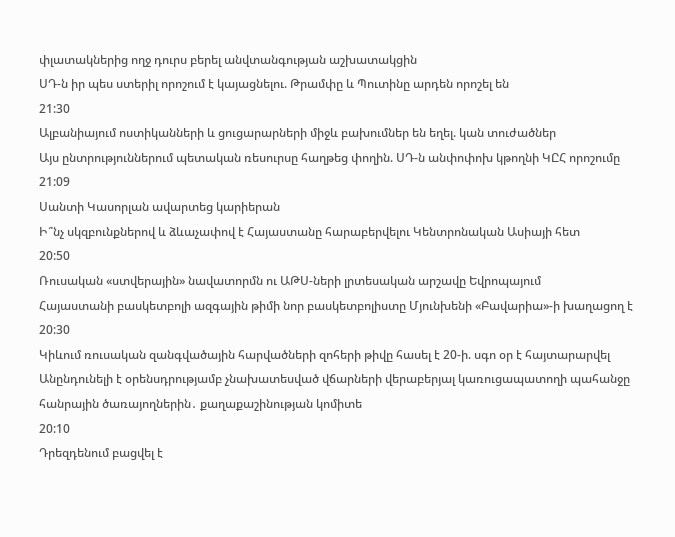փլատակներից ողջ դուրս բերել անվտանգության աշխատակցին
ՍԴ-ն իր պես ստերիլ որոշում է կայացնելու. Թրամփը և Պուտինը արդեն որոշել են
21:30
Ալբանիայում ոստիկանների և ցուցարարների միջև բախումներ են եղել. կան տուժածներ
Այս ընտրություններում պետական ռեսուրսը հաղթեց փողին. ՍԴ-ն անփոփոխ կթողնի ԿԸՀ որոշումը
21:09
Սանտի Կասորլան ավարտեց կարիերան
Ի՞նչ սկզբունքներով և ձևաչափով է Հայաստանը հարաբերվելու Կենտրոնական Ասիայի հետ
20:50
Ռուսական «ստվերային» նավատորմն ու ԱԹՍ-ների լրտեսական արշավը Եվրոպայում
Հայաստանի բասկետբոլի ազգային թիմի նոր բասկետբոլիստը Մյունխենի «Բավարիա»-ի խաղացող է
20:30
Կիևում ռուսական զանգվածային հարվածների զոհերի թիվը հասել է 20-ի. սգո օր է հայտարարվել
Անընդունելի է օրենսդրությամբ չնախատեսված վճարների վերաբերյալ կառուցապատողի պահանջը հանրային ծառայողներին․ քաղաքաշինության կոմիտե
20:10
Դրեզդենում բացվել է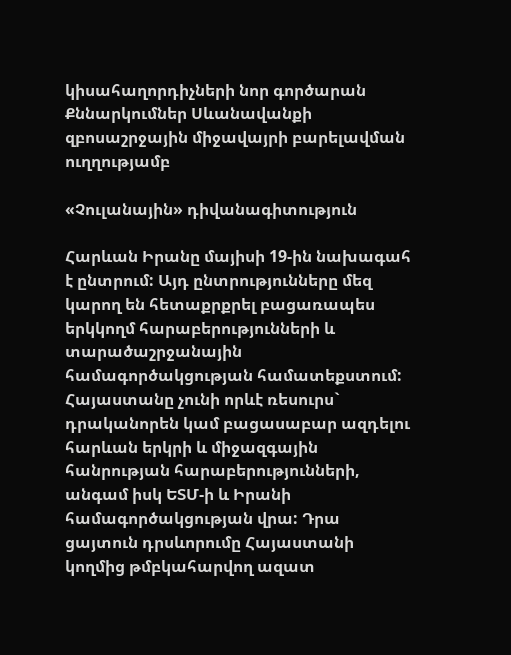կիսահաղորդիչների նոր գործարան
Քննարկումներ Սևանավանքի զբոսաշրջային միջավայրի բարելավման ուղղությամբ

«Չուլանային» դիվանագիտություն

Հարևան Իրանը մայիսի 19-ին նախագահ է ընտրում: Այդ ընտրությունները մեզ կարող են հետաքրքրել բացառապես երկկողմ հարաբերությունների և տարածաշրջանային համագործակցության համատեքստում: Հայաստանը չունի որևէ ռեսուրս` դրականորեն կամ բացասաբար ազդելու հարևան երկրի և միջազգային հանրության հարաբերությունների, անգամ իսկ ԵՏՄ-ի և Իրանի համագործակցության վրա: Դրա ցայտուն դրսևորումը Հայաստանի կողմից թմբկահարվող ազատ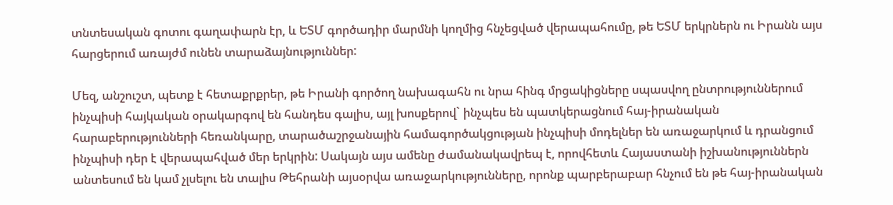տնտեսական գոտու գաղափարն էր, և ԵՏՄ գործադիր մարմնի կողմից հնչեցված վերապահումը, թե ԵՏՄ երկրներն ու Իրանն այս հարցերում առայժմ ունեն տարաձայնություններ:

Մեզ, անշուշտ, պետք է հետաքրքրեր, թե Իրանի գործող նախագահն ու նրա հինգ մրցակիցները սպասվող ընտրություններում ինչպիսի հայկական օրակարգով են հանդես գալիս, այլ խոսքերով` ինչպես են պատկերացնում հայ-իրանական հարաբերությունների հեռանկարը, տարածաշրջանային համագործակցության ինչպիսի մոդելներ են առաջարկում և դրանցում ինչպիսի դեր է վերապահված մեր երկրին: Սակայն այս ամենը ժամանակավրեպ է, որովհետև Հայաստանի իշխանություններն անտեսում են կամ չլսելու են տալիս Թեհրանի այսօրվա առաջարկությունները, որոնք պարբերաբար հնչում են թե հայ-իրանական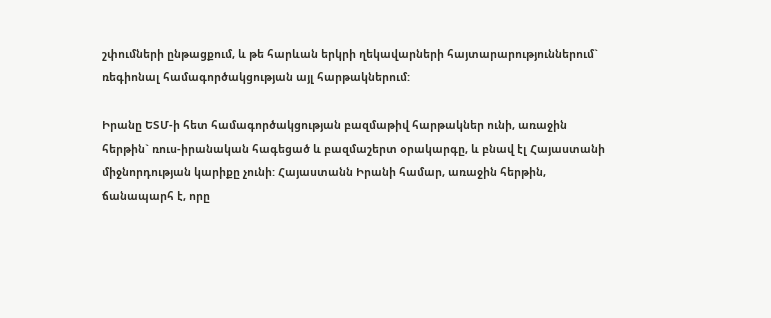շփումների ընթացքում, և թե հարևան երկրի ղեկավարների հայտարարություններում` ռեգիոնալ համագործակցության այլ հարթակներում:

Իրանը ԵՏՄ-ի հետ համագործակցության բազմաթիվ հարթակներ ունի, առաջին հերթին` ռուս-իրանական հագեցած և բազմաշերտ օրակարգը, և բնավ էլ Հայաստանի միջնորդության կարիքը չունի: Հայաստանն Իրանի համար, առաջին հերթին, ճանապարհ է, որը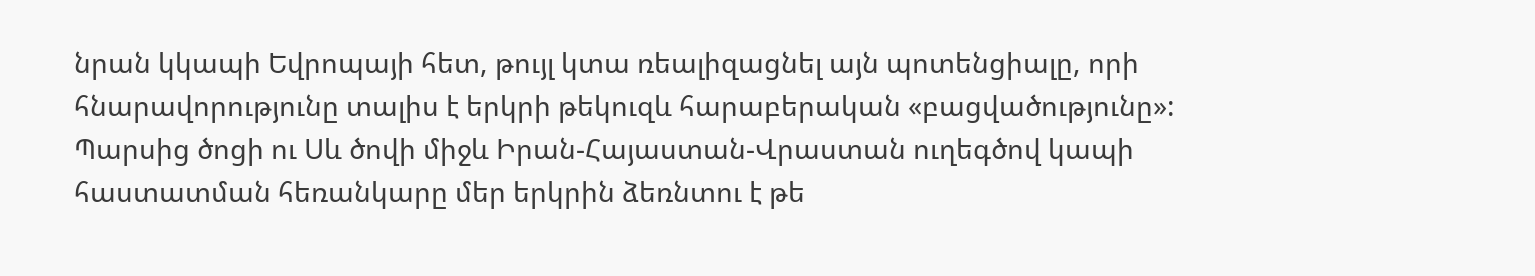նրան կկապի Եվրոպայի հետ, թույլ կտա ռեալիզացնել այն պոտենցիալը, որի հնարավորությունը տալիս է երկրի թեկուզև հարաբերական «բացվածությունը»: Պարսից ծոցի ու Սև ծովի միջև Իրան-Հայաստան-Վրաստան ուղեգծով կապի հաստատման հեռանկարը մեր երկրին ձեռնտու է թե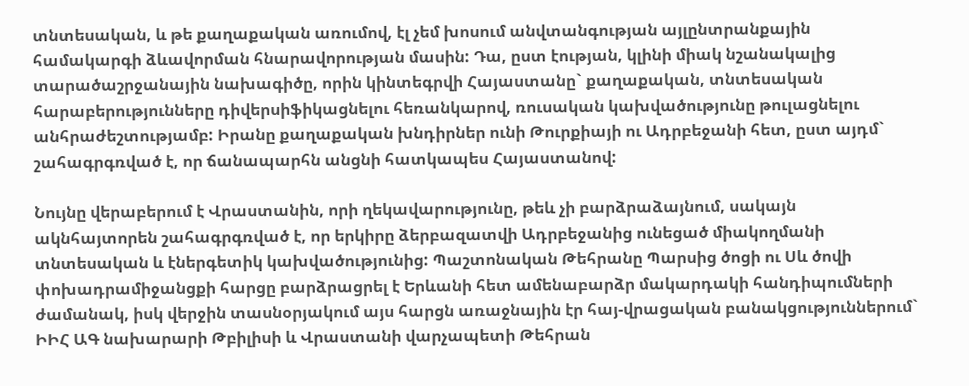տնտեսական, և թե քաղաքական առումով, էլ չեմ խոսում անվտանգության այլընտրանքային համակարգի ձևավորման հնարավորության մասին: Դա, ըստ էության, կլինի միակ նշանակալից տարածաշրջանային նախագիծը, որին կինտեգրվի Հայաստանը` քաղաքական, տնտեսական հարաբերությունները դիվերսիֆիկացնելու հեռանկարով, ռուսական կախվածությունը թուլացնելու անհրաժեշտությամբ: Իրանը քաղաքական խնդիրներ ունի Թուրքիայի ու Ադրբեջանի հետ, ըստ այդմ` շահագրգռված է, որ ճանապարհն անցնի հատկապես Հայաստանով:

Նույնը վերաբերում է Վրաստանին, որի ղեկավարությունը, թեև չի բարձրաձայնում, սակայն ակնհայտորեն շահագրգռված է, որ երկիրը ձերբազատվի Ադրբեջանից ունեցած միակողմանի տնտեսական և էներգետիկ կախվածությունից: Պաշտոնական Թեհրանը Պարսից ծոցի ու Սև ծովի փոխադրամիջանցքի հարցը բարձրացրել է Երևանի հետ ամենաբարձր մակարդակի հանդիպումների ժամանակ, իսկ վերջին տասնօրյակում այս հարցն առաջնային էր հայ-վրացական բանակցություններում` ԻԻՀ ԱԳ նախարարի Թբիլիսի և Վրաստանի վարչապետի Թեհրան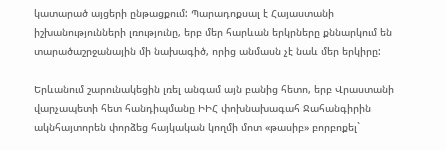կատարած այցերի ընթացքում: Պարադոքսալ է Հայաստանի իշխանությունների լռությունը, երբ մեր հարևան երկրները քննարկում են տարածաշրջանային մի նախագիծ, որից անմասն չէ նաև մեր երկիրը:

Երևանում շարունակեցին լռել անգամ այն բանից հետո, երբ Վրաստանի վարչապետի հետ հանդիպմանը ԻԻՀ փոխնախագահ Ջահանգիրին ակնհայտորեն փորձեց հայկական կողմի մոտ «թասիբ» բորբոքել`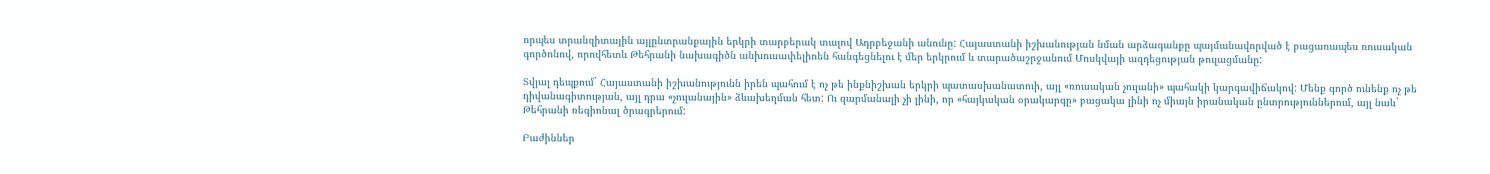որպես տրանզիտային այլընտրանքային երկրի տարբերակ տալով Ադրբեջանի անունը: Հայաստանի իշխանության նման արձագանքը պայմանավորված է բացառապես ռուսական գործոնով, որովհետև Թեհրանի նախագիծն անխուսափելիոեն հանգեցնելու է մեր երկրում և տարածաշրջանում Մոսկվայի ազդեցության թուլացմանը:

Տվյալ դեպքում` Հայաստանի իշխանությունն իրեն պահում է ոչ թե ինքնիշխան երկրի պատասխանատուի, այլ «ռուսական չուլանի» պահակի կարգավիճակով: Մենք գործ ունենք ոչ թե դիվանագիտության, այլ դրա «չուլանային» ձևախեղման հետ: Ու զարմանալի չի լինի, որ «հայկական օրակարգը» բացակա լինի ոչ միայն իրանական ընտրություններում, այլ նաև` Թեհրանի ռեգիոնալ ծրագրերում:

Բաժիններ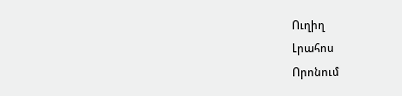Ուղիղ
Լրահոս
Որոնում